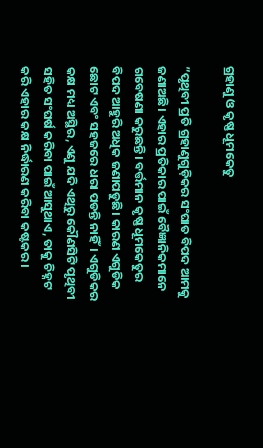ଗ୍ରହାଣୁ ଓ କୃଷ୍ଣ ଧୂମକେତୁ

”ପୃଥିବୀ ପ୍ରତି ଗ୍ରହାଣୁଗୁଡ଼ିକର ସଂଘାତ ବିପଦ ଆମକୁ ଜଣାଅଛି। ଏହାର ପ୍ରତିକାର ପାଇଁ ବୈଜ୍ଞାନିକମାନେ ଗବେଷଣା କରୁଛନ୍ତି। ବର୍ତ୍ତମାନ କୃଷ୍ଣ ଧୂମକେତୁର ବିପଦ ଆହୁରି ଅଧିକ ଜଣାପଡୁଛି। କାରଣ ଏଗୁଡିକ ଛୋଟ ଏବଂ ସହଜରେ ଧରା ପଡନ୍ତି ନାହିଁ। ଏଗୁଡିକର କକ୍ଷ ମଧ୍ୟ ଅସ୍ଥିର, ଏଣୁ ଯଦି ଏଥିରୁ କୌଣସିଟି ପୃଥିବୀ ସହିତ ସଂଘର୍ଷ କରିବା ପାଇଁ ଆସୁଥାଏ, ତାକୁ ଚିହ୍ନଟ କରି ଏହାର କକ୍ଷ ନିର୍ଦ୍ଧାରଣ କରିବା କଷ୍ଟକର।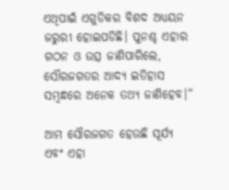ଏଥିପାଇଁ ଏଗୁଡିକର ବିଶଦ ଅଧ୍ୟୟନ ଜରୁରୀ ହୋଇପଡିଛି। ପୁନଶ୍ଚ ଏହାର ଗଠନ ଓ ଉତ୍ସ ଜାଣିପାରିଲେ, ସୌରଜଗତର ଆଦ୍ୟ ଇତିହାସ ସମ୍ବନ୍ଧରେ ଅନେକ ତଥ୍ୟ ଜାଣିହେବ।“

ଆମ ସୌରଜଗତ ହେଉଛି ସୂର୍ଯ୍ୟ ଏବଂ ଏହା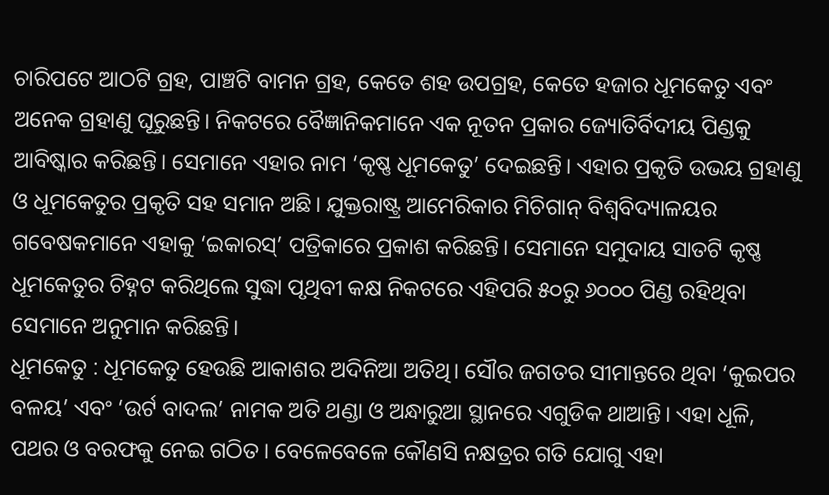ଚାରିପଟେ ଆଠଟି ଗ୍ରହ, ପାଞ୍ଚଟି ବାମନ ଗ୍ରହ, କେତେ ଶହ ଉପଗ୍ରହ, କେତେ ହଜାର ଧୂମକେତୁ ଏବଂ ଅନେକ ଗ୍ରହାଣୁ ଘୂରୁଛନ୍ତି। ନିକଟରେ ବୈଜ୍ଞାନିକମାନେ ଏକ ନୂତନ ପ୍ରକାର ଜ୍ୟୋତିର୍ବିଦୀୟ ପିଣ୍ଡକୁ ଆବିଷ୍କାର କରିଛନ୍ତି। ସେମାନେ ଏହାର ନାମ ‘କୃଷ୍ଣ ଧୂମକେତୁ’ ଦେଇଛନ୍ତି। ଏହାର ପ୍ରକୃତି ଉଭୟ ଗ୍ରହାଣୁ ଓ ଧୂମକେତୁର ପ୍ରକୃତି ସହ ସମାନ ଅଛି। ଯୁକ୍ତରାଷ୍ଟ୍ର ଆମେରିକାର ମିଚିଗାନ୍‌ ବିଶ୍ୱବିଦ୍ୟାଳୟର ଗବେଷକମାନେ ଏହାକୁ ‘ଇକାରସ୍‌’ ପତ୍ରିକାରେ ପ୍ରକାଶ କରିଛନ୍ତି। ସେମାନେ ସମୁଦାୟ ସାତଟି କୃଷ୍ଣ ଧୂମକେତୁର ଚିହ୍ନଟ କରିଥିଲେ ସୁଦ୍ଧା ପୃଥିବୀ କକ୍ଷ ନିକଟରେ ଏହିପରି ୫୦ରୁ ୬୦୦୦ ପିଣ୍ଡ ରହିଥିବା ସେମାନେ ଅନୁମାନ କରିଛନ୍ତି।
ଧୂମକେତୁ : ଧୂମକେତୁ ହେଉଛି ଆକାଶର ଅଦିନିଆ ଅତିଥି। ସୌର ଜଗତର ସୀମାନ୍ତରେ ଥିବା ‘କୁଇପର ବଳୟ’ ଏବଂ ‘ଉର୍ଟ ବାଦଲ’ ନାମକ ଅତି ଥଣ୍ଡା ଓ ଅନ୍ଧାରୁଆ ସ୍ଥାନରେ ଏଗୁଡିକ ଥାଆନ୍ତି। ଏହା ଧୂଳି, ପଥର ଓ ବରଫକୁ ନେଇ ଗଠିତ। ବେଳେବେଳେ କୌଣସି ନକ୍ଷତ୍ରର ଗତି ଯୋଗୁ ଏହା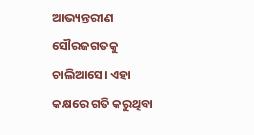ଆଭ୍ୟନ୍ତରୀଣ ସୌରଜଗତକୁ ଚାଲିଆସେ। ଏହା କକ୍ଷରେ ଗତି କରୁଥିବା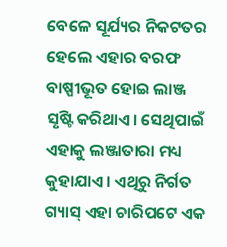ବେଳେ ସୂର୍ଯ୍ୟର ନିକଟତର ହେଲେ ଏହାର ବରଫ ବାଷ୍ପୀଭୂତ ହୋଇ ଲାଞ୍ଜ ସୃଷ୍ଟି କରିଥାଏ। ସେଥିପାଇଁ ଏହାକୁ ଲଞ୍ଜାତାରା ମଧ୍ୟ କୁହାଯାଏ। ଏଥିରୁ ନିର୍ଗତ ଗ୍ୟାସ୍‌ ଏହା ଚାରିପଟେ ଏକ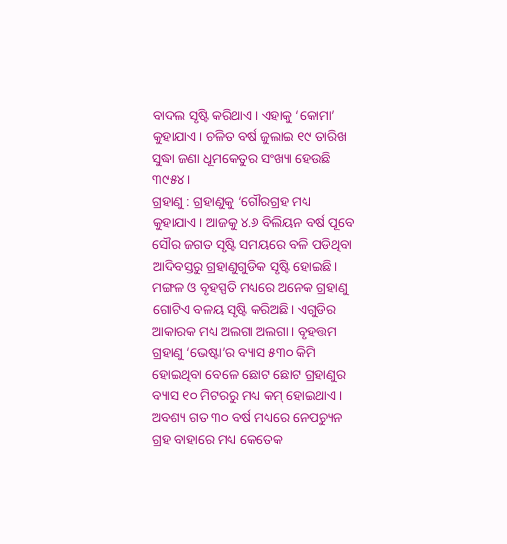ବାଦଲ ସୃଷ୍ଟି କରିଥାଏ। ଏହାକୁ ‘କୋମା’ କୁହାଯାଏ। ଚଳିତ ବର୍ଷ ଜୁଲାଇ ୧୯ ତାରିଖ ସୁଦ୍ଧା ଜଣା ଧୂମକେତୁର ସଂଖ୍ୟା ହେଉଛି ୩୯୫୪।
ଗ୍ରହାଣୁ : ଗ୍ରହାଣୁକୁ ‘ଗୌରଗ୍ରହ ମଧ୍ୟ କୁହାଯାଏ। ଆଜକୁ ୪.୬ ବିଲିୟନ ବର୍ଷ ପୂବେ ସୌର ଜଗତ ସୃଷ୍ଟି ସମୟରେ ବଳି ପଡିଥିବା ଆଦିବସ୍ତରୁ ଗ୍ରହାଣୁଗୁଡିକ ସୃଷ୍ଟି ହୋଇଛି। ମଙ୍ଗଳ ଓ ବୃହସ୍ପତି ମଧ୍ୟରେ ଅନେକ ଗ୍ରହାଣୁ ଗୋଟିଏ ବଳୟ ସୃଷ୍ଟି କରିଅଛି। ଏଗୁଡିର ଆକାରକ ମଧ୍ୟ ଅଲଗା ଅଲଗା। ବୃହତ୍ତମ ଗ୍ରହାଣୁ ‘ଭେଷ୍ଟା’ର ବ୍ୟାସ ୫୩୦ କିମି ହୋଇଥିବା ବେଳେ ଛୋଟ ଛୋଟ ଗ୍ରହାଣୁର ବ୍ୟାସ ୧୦ ମିଟରରୁ ମଧ୍ୟ କମ୍‌ ହୋଇଥାଏ। ଅବଶ୍ୟ ଗତ ୩୦ ବର୍ଷ ମଧ୍ୟରେ ନେପଚ୍ୟୁନ ଗ୍ରହ ବାହାରେ ମଧ୍ୟ କେତେକ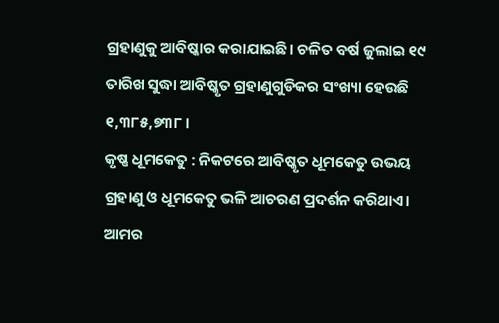ଗ୍ରହାଣୁକୁ ଆବିଷ୍କାର କରାଯାଇଛି। ଚଳିତ ବର୍ଷ ଜୁଲାଇ ୧୯ ତାରିଖ ସୁଦ୍ଧା ଆବିଷ୍କୃତ ଗ୍ରହାଣୁଗୁଡିକର ସଂଖ୍ୟା ହେଉଛି ୧,୩୮୫,୭୩୮।
କୃଷ୍ଣ ଧୂମକେତୁ : ନିକଟରେ ଆବିଷ୍କୃତ ଧୂମକେତୁ ଉଭୟ ଗ୍ରହାଣୁ ଓ ଧୂମକେତୁ ଭଳି ଆଚରଣ ପ୍ରଦର୍ଶନ କରିଥାଏ। ଆମର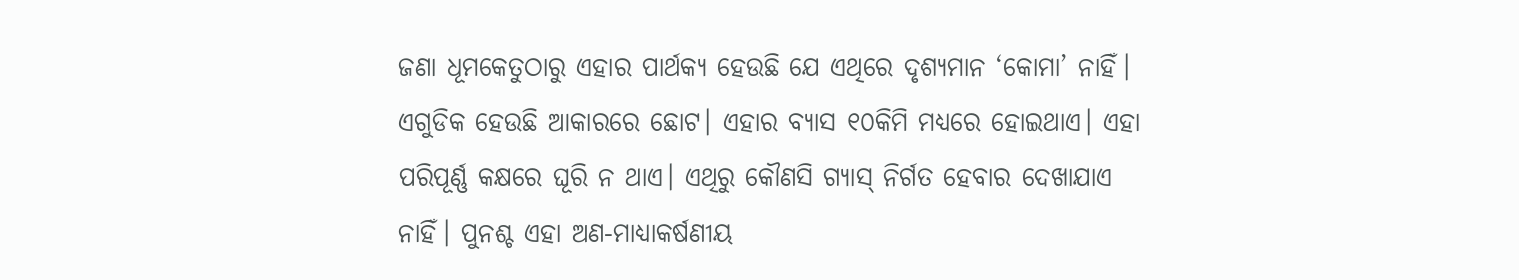ଜଣା ଧୂମକେତୁଠାରୁ ଏହାର ପାର୍ଥକ୍ୟ ହେଉଛି ଯେ ଏଥିରେ ଦୃଶ୍ୟମାନ ‘କୋମା’ ନାହିଁ। ଏଗୁଡିକ ହେଉଛି ଆକାରରେ ଛୋଟ। ଏହାର ବ୍ୟାସ ୧୦କିମି ମଧ୍ୟରେ ହୋଇଥାଏ। ଏହା ପରିପୂର୍ଣ୍ଣ କକ୍ଷରେ ଘୂରି ନ ଥାଏ। ଏଥିରୁ କୌଣସି ଗ୍ୟାସ୍‌ ନିର୍ଗତ ହେବାର ଦେଖାଯାଏ ନାହିଁ। ପୁନଶ୍ଚ ଏହା ଅଣ-ମାଧ୍ୟାକର୍ଷଣୀୟ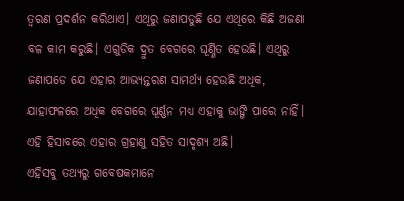ତ୍ୱରଣ ପ୍ରଦର୍ଶନ କରିଥାଏ। ଏଥିରୁ ଜଣାପଡୁଛି ଯେ ଏଥିରେ କିଛି ଅଜଣା ବଳ କାମ କରୁଛି। ଏଗୁଡିକ ଦ୍ରୁତ ବେଗରେ ଘୂର୍ଣ୍ଣିତ ହେଉଛି। ଏଥିରୁ ଜଣାପଡେ ଯେ ଏହାର ଆଭ୍ୟନ୍ତରଣ ସାମର୍ଥ୍ୟ ହେଉଛି ଅଧିକ, ଯାହାଫଳରେ ଅଧିକ ବେଗରେ ଘୂର୍ଣ୍ଣନ ମଧ୍ୟ ଏହାକୁ ଭାଙ୍ଗି ପାରେ ନାହିଁ। ଏହି ହିସାବରେ ଏହାର ଗ୍ରହାଣୁ ସହିତ ସାଦୃଶ୍ୟ ଅଛି।
ଏହିସବୁ ତଥ୍ୟରୁ ଗବେଷକମାନେ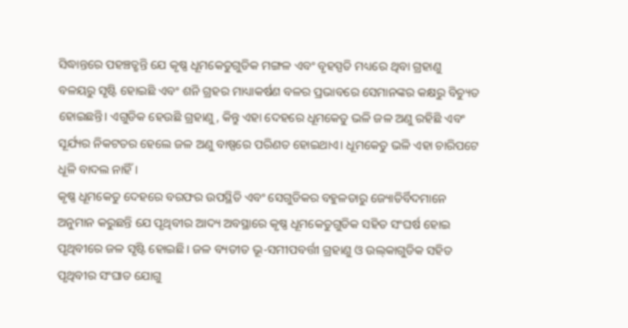ସିଦ୍ଧାନ୍ତରେ ପହଞ୍ଚତ୍ଛନ୍ତି ଯେ କୃଷ୍ଣ ଧୂମକେତୁଗୁଡିକ ମଙ୍ଗଳ ଏବଂ ବୃହସ୍ପତି ମଧ୍ୟରେ ଥିବା ଗ୍ରହାଣୁ ବଳୟରୁ ସୃଷ୍ଟି ହୋଇଛି ଏବଂ ଶନି ଗ୍ରହର ମାଧ୍ୟାକର୍ଷଣ ବଳର ପ୍ରଭାବରେ ସେମାନଙ୍କର କକ୍ଷରୁ ବିଚ୍ୟୁତ ହୋଇଛନ୍ତି। ଏଗୁଡିକ ହେଉଛି ଗ୍ରହାଣୁ, କିନ୍ତୁ ଏହା ଦେହରେ ଧୂମକେତୁ ଭଳି ଜଳ ଅଣୁ ରହିଛି ଏବଂ ସୂର୍ଯ୍ୟର ନିକଟତର ହେଲେ ଜଳ ଅଣୁ ବାଷ୍ପରେ ପରିଣତ ହୋଇଥାଏ। ଧୂମକେତୁ ଭଳି ଏହା ଚାରିପଟେ ଧୂଳି ବାଦଲ ନାହିଁ।
କୃଷ୍ଣ ଧୂମକେତୁ ଦେହରେ ବରଫର ଉପସ୍ଥିତି ଏବଂ ସେଗୁଡିକର ବହୁଳତାରୁ ଜ୍ୟୋତିର୍ବିଦମାନେ ଅନୁମାନ କରୁଛନ୍ତି ଯେ ପୃଥିବୀର ଆଦ୍ୟ ଅବସ୍ଥାରେ କୃଷ୍ଣ ଧୂମକେତୁଗୁଡିକ ସହିତ ସଂଘର୍ଷ ହୋଇ ପୃଥିବୀରେ ଜଳ ସୃଷ୍ଟି ହୋଇଛି। ଜଳ ବ୍ୟତୀତ ଭୂ-ସମୀପବର୍ତ୍ତୀ ଗ୍ରହାଣୁ ଓ ଉଲ୍‌କାଗୁଡିକ ସହିତ ପୃଥିବୀର ସଂଘାତ ଯୋଗୁ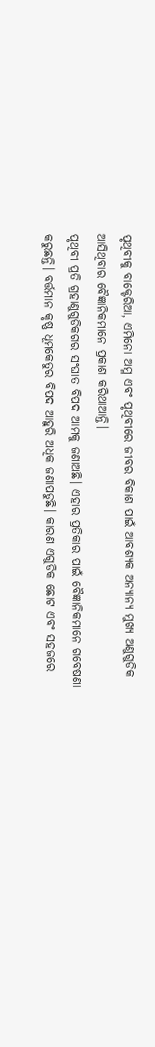ପୃଥିବୀକୁ ବାକ୍ଟେରିଆ, ଏମିନୋ ଅମ୍ଳ ଏବଂ ପୃଥିବୀରେ ଜୀବର ବିକାଶ ପାଇଁ ଆବଶ୍ୟକ ଅନ୍ୟାନ୍ୟ ମୁଖ୍ୟ ଅଣୁଗୁଡିକ ଆସିଥିବାର ବୈଜ୍ଞାନିକମାନେ ପ୍ରକାଶ କରିଥାଆନ୍ତି।
ପୃଥିବୀ ପ୍ରତି ଗ୍ରହାଣୁଗୁଡିକଗର ସଂଘାତ ବିପଦ ଆମକୁ ଜଣାଅଛି। ଏହାର ପ୍ରତିକାର ପାଇଁ ବୈଜ୍ଞାନିକମାନେ ଗବେଷଣା କରୁଛନ୍ତି। ବର୍ତ୍ତମାନ କୃଷ୍ଣ ଧୂମକେତୁର ବିପଦ ଆହୁରି ଅଧିକ ଜଣାପଡୁଛି। କାରଣ ଏଗୁଡିକ ଛୋଟ ଏବଂ ସହଜରେ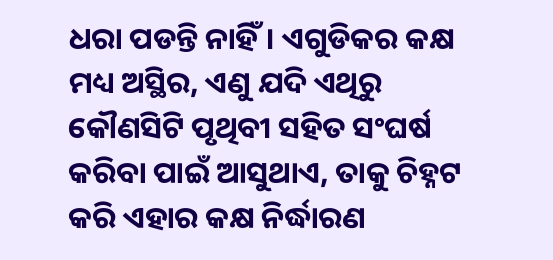ଧରା ପଡନ୍ତି ନାହିଁ। ଏଗୁଡିକର କକ୍ଷ ମଧ୍ୟ ଅସ୍ଥିର, ଏଣୁ ଯଦି ଏଥିରୁ କୌଣସିଟି ପୃଥିବୀ ସହିତ ସଂଘର୍ଷ କରିବା ପାଇଁ ଆସୁଥାଏ, ତାକୁ ଚିହ୍ନଟ କରି ଏହାର କକ୍ଷ ନିର୍ଦ୍ଧାରଣ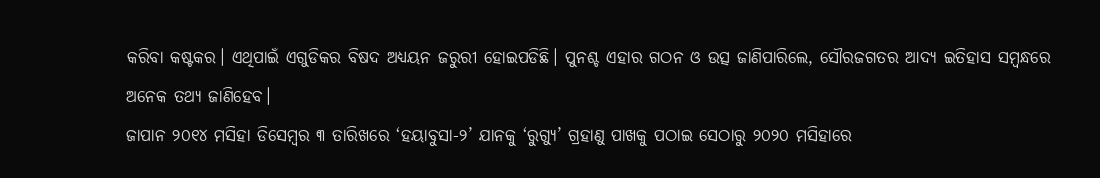କରିବା କଷ୍ଟକର। ଏଥିପାଇଁ ଏଗୁଡିକର ବିଷଦ ଅଧ୍ୟୟନ ଜରୁରୀ ହୋଇପଡିଛି। ପୁନଶ୍ଚ ଏହାର ଗଠନ ଓ ଉତ୍ସ ଜାଣିପାରିଲେ, ସୌରଜଗତର ଆଦ୍ୟ ଇତିହାସ ସମ୍ବନ୍ଧରେ ଅନେକ ତଥ୍ୟ ଜାଣିହେବ।
ଜାପାନ ୨୦୧୪ ମସିହା ଡିସେମ୍ବର ୩ ତାରିଖରେ ‘ହୟାବୁସା-୨’ ଯାନକୁ ‘ରୁଗ୍ୟୁ’ ଗ୍ରହାଣୁ ପାଖକୁ ପଠାଇ ସେଠାରୁ ୨୦୨୦ ମସିହାରେ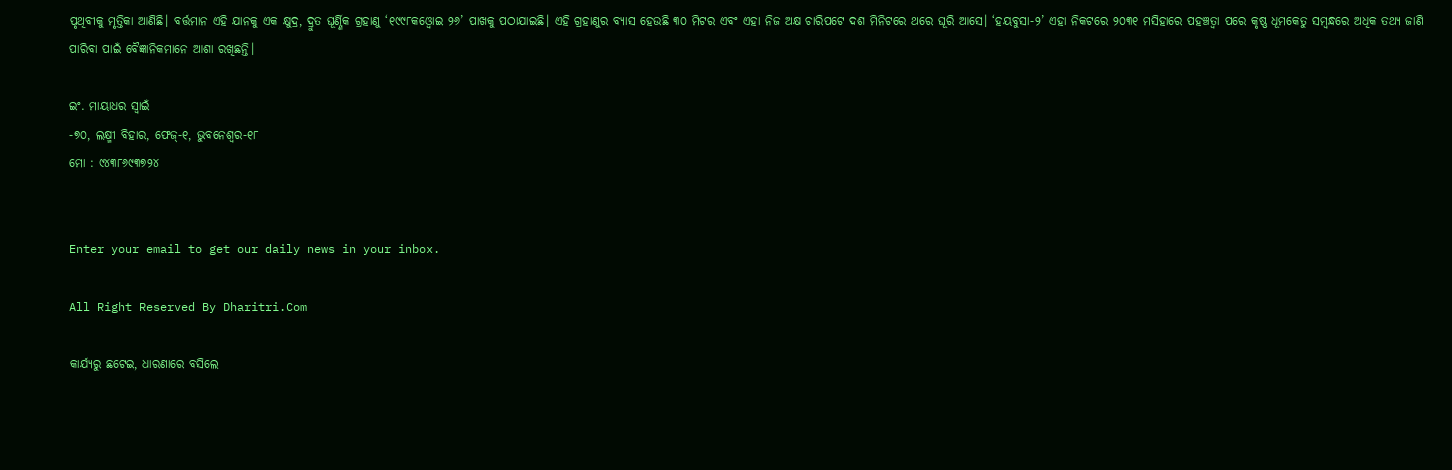ପୃଥିବୀକୁ ମୃତ୍ତିକା ଆଣିଛି। ବର୍ତ୍ତମାନ ଏହି ଯାନକୁ ଏକ କ୍ଷୁଦ୍ର, ଦ୍ରୁତ ଘୂର୍ଣ୍ଣିକ ଗ୍ରହାଣୁ ‘୧୯୯୮କଓ୍ବୋଇ ୨୬’ ପାଖକୁ ପଠାଯାଇଛି। ଏହି ଗ୍ରହାଣୁର ବ୍ୟାସ ହେଉଛି ୩୦ ମିଟର ଏବଂ ଏହା ନିଜ ଅକ୍ଷ ଚାରିପଟେ ଦଶ ମିନିଟରେ ଥରେ ଘୂରି ଆସେ। ‘ହୟବୁସା-୨’ ଏହା ନିକଟରେ ୨୦୩୧ ମସିହାରେ ପହଞ୍ଚତ୍ବା ପରେ କୃଷ୍ଣ ଧୂମକେତୁ ସମ୍ବନ୍ଧରେ ଅଧିକ ତଥ୍ୟ ଜାଣି ପାରିବା ପାଇଁ ବୈଜ୍ଞାନିକମାନେ ଆଶା ରଖିଛନ୍ତି।

ଇଂ. ମାୟାଧର ସ୍ବାଇଁ
-୭୦, ଲକ୍ଷ୍ମୀ ବିହାର, ଫେଜ୍‌-୧, ଭୁବନେଶ୍ୱର-୧୮
ମୋ : ୯୪୩୮୬୯୩୭୨୪


Enter your email to get our daily news in your inbox.

All Right Reserved By Dharitri.Com

କାର୍ଯ୍ୟରୁ ଛଟେଇ, ଧାରଣାରେ ବସିଲେ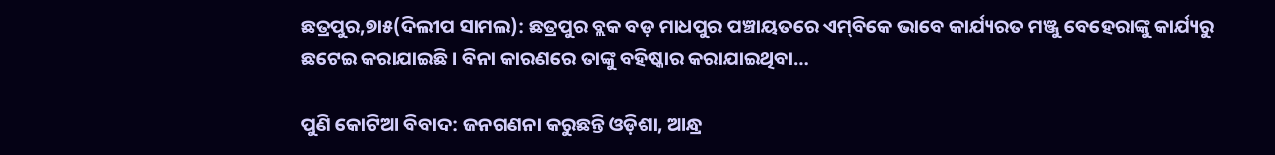ଛତ୍ରପୁର,୭ା୫(ଦିଲୀପ ସାମଲ): ଛତ୍ରପୁର ବ୍ଲକ ବଡ଼ ମାଧପୁର ପଞ୍ଚାୟତରେ ଏମ୍‌ବିକେ ଭାବେ କାର୍ଯ୍ୟରତ ମଞ୍ଜୁ ବେହେରାଙ୍କୁ କାର୍ଯ୍ୟରୁ ଛଟେଇ କରାଯାଇଛି। ବିନା କାରଣରେ ତାଙ୍କୁ ବହିଷ୍କାର କରାଯାଇଥିବା…

ପୁଣି କୋଟିଆ ବିବାଦ: ଜନଗଣନା କରୁଛନ୍ତି ଓଡ଼ିଶା, ଆନ୍ଧ୍ର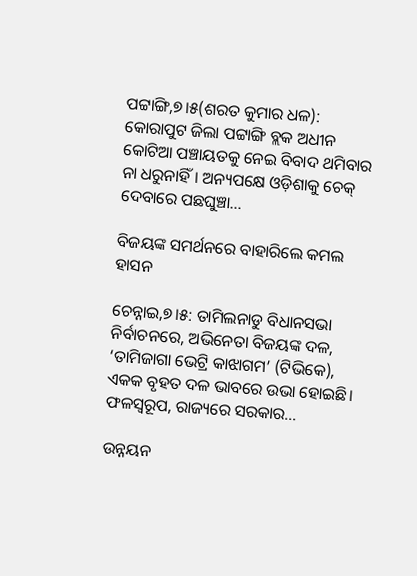ପଟ୍ଟାଙ୍ଗି,୭।୫(ଶରତ କୁମାର ଧଳ): କୋରାପୁଟ ଜିଲା ପଟ୍ଟାଙ୍ଗି ବ୍ଲକ ଅଧୀନ କୋଟିଆ ପଞ୍ଚାୟତକୁ ନେଇ ବିବାଦ ଥମିବାର ନା ଧରୁନାହିଁ। ଅନ୍ୟପକ୍ଷେ ଓଡ଼ିଶାକୁ ଚେକ୍‌ ଦେବାରେ ପଛଘୁଞ୍ଚା…

ବିଜୟଙ୍କ ସମର୍ଥନରେ ବାହାରିଲେ କମଲ ହାସନ

ଚେନ୍ନାଇ,୭।୫: ତାମିଲନାଡୁ ବିଧାନସଭା ନିର୍ବାଚନରେ, ଅଭିନେତା ବିଜୟଙ୍କ ଦଳ, ‘ତାମିଜାଗା ଭେଟ୍ରି କାଝାଗମ’ (ଟିଭିକେ), ଏକକ ବୃହତ ଦଳ ଭାବରେ ଉଭା ହୋଇଛି। ଫଳସ୍ବରୂପ, ରାଜ୍ୟରେ ସରକାର…

ଉନ୍ନୟନ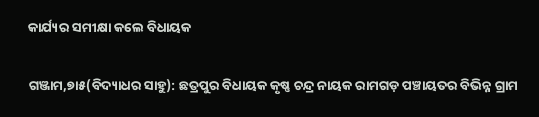କାର୍ଯ୍ୟର ସମୀକ୍ଷା କଲେ ବିଧାୟକ

ଗଞ୍ଜାମ,୭ା୫(ବିଦ୍ୟାଧର ସାହୁ): ଛତ୍ରପୁର ବିଧାୟକ କୃଷ୍ଣ ଚନ୍ଦ୍ର ନାୟକ ରାମଗଡ଼ ପଞ୍ଚାୟତର ବିଭିନ୍ନ ଗ୍ରାମ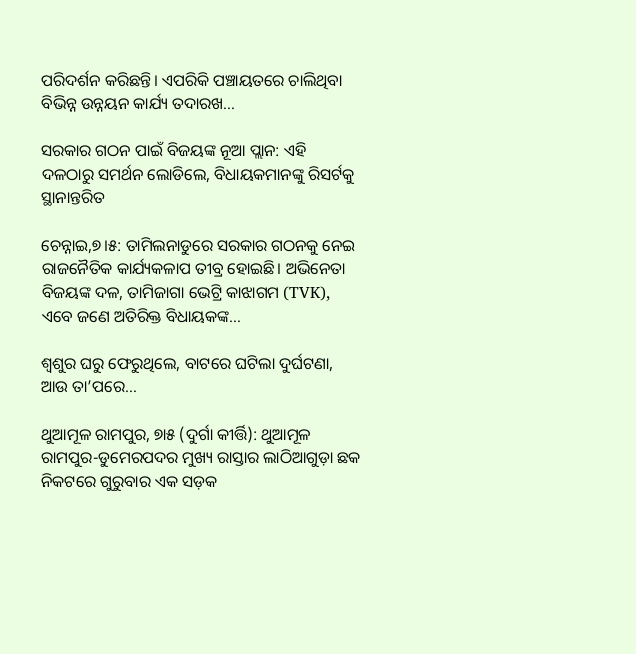ପରିଦର୍ଶନ କରିଛନ୍ତି। ଏପରିକି ପଞ୍ଚାୟତରେ ଚାଲିଥିବା ବିଭିନ୍ନ ଉନ୍ନୟନ କାର୍ଯ୍ୟ ତଦାରଖ…

ସରକାର ଗଠନ ପାଇଁ ବିଜୟଙ୍କ ନୂଆ ପ୍ଲାନ: ଏହି ଦଳଠାରୁ ସମର୍ଥନ ଲୋଡିଲେ, ବିଧାୟକମାନଙ୍କୁ ରିସର୍ଟକୁ ସ୍ଥାନାନ୍ତରିତ

ଚେନ୍ନାଇ,୭।୫: ତାମିଲନାଡୁରେ ସରକାର ଗଠନକୁ ନେଇ ରାଜନୈତିକ କାର୍ଯ୍ୟକଳାପ ତୀବ୍ର ହୋଇଛି। ଅଭିନେତା ବିଜୟଙ୍କ ଦଳ, ତାମିଜାଗା ଭେଟ୍ରି କାଝାଗମ (TVK), ଏବେ ଜଣେ ଅତିରିକ୍ତ ବିଧାୟକଙ୍କ…

ଶ୍ୱଶୁର ଘରୁ ଫେରୁଥିଲେ, ବାଟରେ ଘଟିଲା ଦୁର୍ଘଟଣା, ଆଉ ତା’ପରେ…

ଥୁଆମୂଳ ରାମପୁର, ୭ା୫ (ଦୁର୍ଗା କୀର୍ତ୍ତି): ଥୁଆମୂଳ ରାମପୁର-ଡୁମେରପଦର ମୁଖ୍ୟ ରାସ୍ତାର ଲାଠିଆଗୁଡ଼ା ଛକ ନିକଟରେ ଗୁରୁବାର ଏକ ସଡ଼କ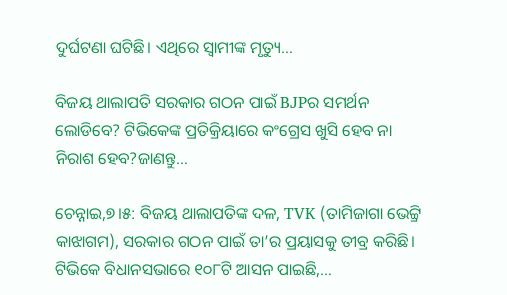ଦୁର୍ଘଟଣା ଘଟିଛି। ଏଥିରେ ସ୍ୱାମୀଙ୍କ ମୃତ୍ୟୁ…

ବିଜୟ ଥାଲାପତି ସରକାର ଗଠନ ପାଇଁ BJPର ସମର୍ଥନ ଲୋଡିବେ? ଟିଭିକେଙ୍କ ପ୍ରତିକ୍ରିୟାରେ କଂଗ୍ରେସ ଖୁସି ହେବ ନା ନିରାଶ ହେବ?ଜାଣନ୍ତୁ…

ଚେନ୍ନାଇ,୭।୫: ବିଜୟ ଥାଲାପତିଙ୍କ ଦଳ, TVK (ତାମିଜାଗା ଭେଟ୍ଟ୍ରି କାଝାଗମ), ସରକାର ଗଠନ ପାଇଁ ତା’ର ପ୍ରୟାସକୁ ତୀବ୍ର କରିଛି। ଟିଭିକେ ବିଧାନସଭାରେ ୧୦୮ଟି ଆସନ ପାଇଛି,…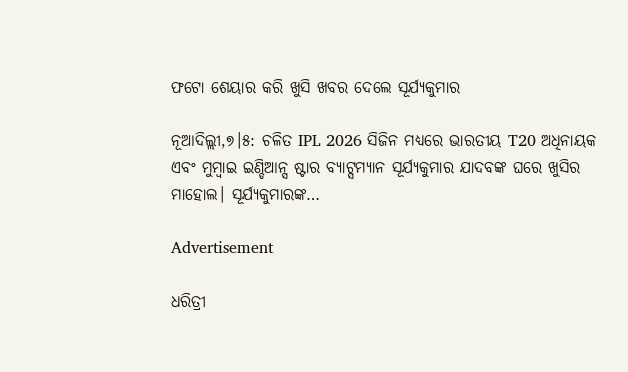ଫଟୋ ଶେୟାର କରି ଖୁସି ଖବର ଦେଲେ ସୂର୍ଯ୍ୟକୁମାର

ନୂଆଦିଲ୍ଲୀ,୭।୫: ଚଳିତ IPL 2026 ସିଜିନ ମଧ୍ୟରେ ଭାରତୀୟ T20 ଅଧିନାୟକ ଏବଂ ମୁମ୍ବାଇ ଇଣ୍ଡିଆନ୍ସ ଷ୍ଟାର ବ୍ୟାଟ୍ସମ୍ୟାନ ସୂର୍ଯ୍ୟକୁମାର ଯାଦବଙ୍କ ଘରେ ଖୁସିର ମାହୋଲ। ସୂର୍ଯ୍ୟକୁମାରଙ୍କ…

Advertisement

ଧରିତ୍ରୀ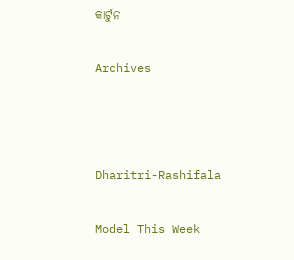କାର୍ଟୁନ

Archives



Dharitri-Rashifala

Model This Week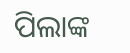ପିଲାଙ୍କ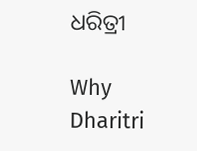ଧରିତ୍ରୀ

Why Dharitri